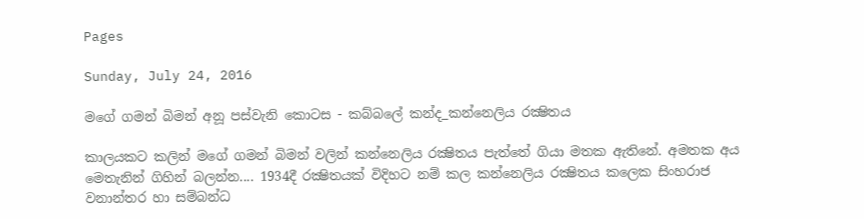Pages

Sunday, July 24, 2016

මගේ ගමන් බිමන් අනූ පස්වැනි කොටස - කබ්බලේ කන්ද_කන්නෙලිය රක්‍ෂිතය

කාලයකට කලින් මගේ ගමන් බිමන් වලින් කන්නෙලිය රක්‍ෂිතය පැත්තේ ගියා මතක ඇතිනේ. අමතක අය මෙතැනින් ගිහින් බලන්න.... 1934දී රක්‍ෂිතයක් විදිහට නම් කල කන්නෙලිය රක්‍ෂිතය කලෙක සිංහරාජ වනාන්තර හා සම්බන්ධ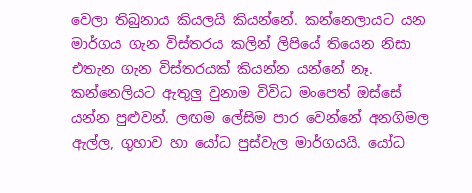වෙලා තිබුනාය කියලයි කියන්නේ. කන්නෙලායට යන මාර්ගය ගැන විස්තරය කලින් ලිපියේ තියෙන නිසා එතැන ගැන විස්තරයක් කියන්න යන්නේ නෑ. කන්නෙලියට ඇතුලු වුනාම විවිධ මංපෙත් ඔස්සේ යන්න පුළුවන්. ලඟම ලේසිම පාර වෙන්නේ අනගිමල ඇල්ල, ගුහාව හා යෝධ පුස්වැල මාර්ගයයි. යෝධ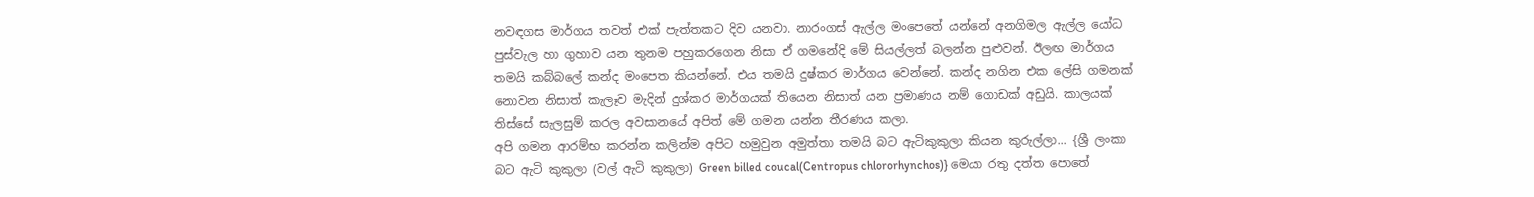නවඳගස මාර්ගය තවත් එක් පැත්තකට දිව යනවා. නාරංගස් ඇල්ල මංපෙතේ යන්නේ අනගිමල ඇල්ල යෝධ පුස්වැල හා ගුහාව යන තුනම පහුකරගෙන නිසා ඒ ගමනේදි මේ සියල්ලත් බලන්න පුළුවන්. ඊලඟ මාර්ගය තමයි කබ්බලේ කන්ද මංපෙත කියන්නේ. එය තමයි දුෂ්කර මාර්ගය වෙන්නේ. කන්ද නගින එක ලේසි ගමනක් නොවන නිසාත් කැලෑව මැදින් දුශ්කර මාර්ගයක් තියෙන නිසාත් යන ප්‍රමාණය නම් ගොඩක් අඩුයි. කාලයක් ති‍ස්සේ සැලසුම් කරල අවසානයේ අපිත් මේ ගමන යන්න තීරණය කලා.
අපි ගමන ආරම්භ කරන්න කලින්ම අපිට හමුවුන අමුත්තා තමයි බට ඇටිකුකුලා කියන කුරුල්ලා... {ශ්‍රී ලංකා බට ඇටි කුකුලා (වල් ඇටි කුකුලා) Green billed coucal(Centropus chlororhynchos)} මෙයා රතු දත්ත පොතේ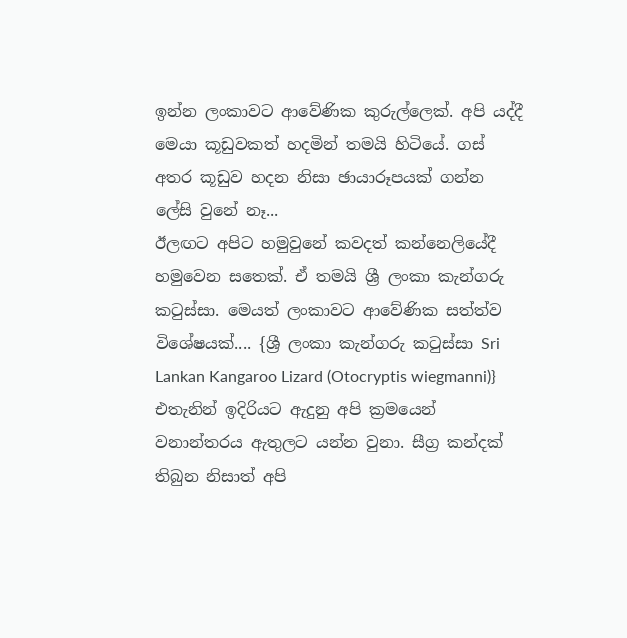ඉන්න ලංකාවට ආවේණික කුරුල්ලෙක්. අපි යද්දී මෙයා කූඩුවකත් හදමින් තමයි හිටියේ. ගස් අතර කූඩුව හදන නිසා ඡායාරූපයක් ගන්න ලේසි වුනේ නෑ...
ඊලඟට අපිට හමුවුනේ කවදත් කන්නෙලියේදී හමුවෙන සතෙක්. ඒ තමයි ශ්‍රී ලංකා කැන්ගරු කටුස්සා. මෙයත් ලංකා‍වට ආවේණික සත්ත්ව විශේෂයක්.... {ශ්‍රී ලංකා කැන්ගරු කටුස්සා Sri Lankan Kangaroo Lizard (Otocryptis wiegmanni)} එතැනින් ඉදිරියට ඇදුනු අපි ක්‍රමයෙන් වනාන්තරය ඇතුලට යන්න වුනා. සීග්‍ර කන්දක් තිබුන නිසාත් අපි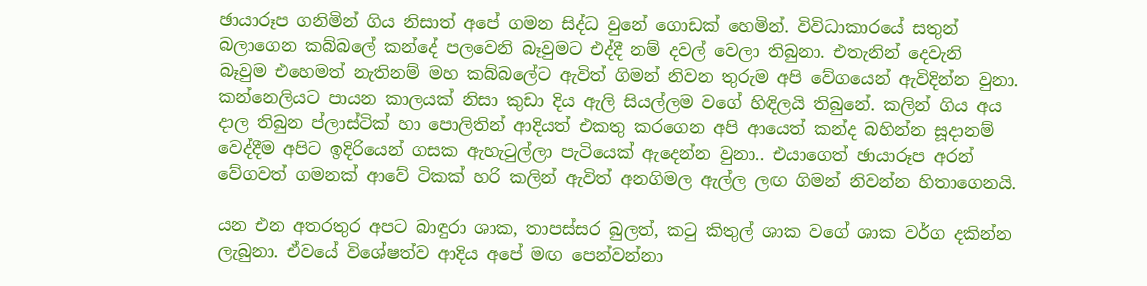ඡායාරූප ගනිමින් ගිය නිසාත් අපේ ගමන සිද්ධ වුනේ ගොඩක් හෙමින්. විවිධාකාරයේ සතුන් බලාගෙන කබ්බලේ කන්දේ පලවෙනි බෑවුමට එද්දී නම් දවල් වෙලා තිබුනා. එතැනින් දෙවැනි බෑවුම ‍එහෙමත් නැතිනම් මහ කබ්බලේට ඇවිත් ගිමන් නිවන තුරුම අපි වේගයෙන් ඇවිදින්න වුනා. කන්නෙලියට පායන කාලයක් නිසා කුඩා දිය ඇලි සියල්ලම වගේ හිඳිලයි තිබුනේ. කලින් ගිය අය දාල තිබුන ප්ලාස්ටික් හා පොලිතින් ආදියත් එකතු කරගෙන අපි ආයෙත් කන්ද බහින්න සූදානම් වෙද්දීම අපිට ඉදිරියෙන් ගසක ඇහැටුල්ලා පැටියෙක් ඇදෙන්න වුනා.. එයාගෙත් ඡායාරූප අරන් වේගවත් ගමනක් ආවේ ටිකක් හරි කලින් ඇවිත් අනගිමල ඇල්ල ලඟ ගිමන් නිවන්න හිතාගෙනයි.

යන එන අතරතුර අපට බාඳුරා ශාක, තාපස්සර බුලත්, කටු කිතුල් ශාක වගේ ශාක වර්ග දකින්න ලැබුනා. ඒවයේ විශේෂත්ව ආදිය අපේ මඟ පෙන්වන්නා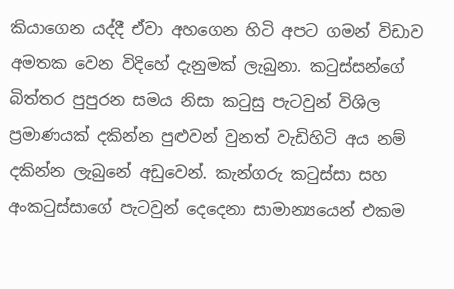කියාගෙන යද්දී ඒවා අහගෙන හිටි අපට ගමන් විඩාව අමතක වෙන විදිහේ දැනුමක් ලැබුනා. කටුස්සන්ගේ බිත්තර පුපුරන සමය නිසා කටුසු පැටවුන් විශිල ප්‍රමාණයක් දකින්න පුළුවන් වුනත් වැඩිහිටි අය නම් දකින්න ලැබුනේ අඩුවෙන්. කැන්ගරු කටුස්සා සහ අංකටුස්සාගේ පැටවුන් දෙ‍දෙනා සාමාන්‍යයෙන් එකම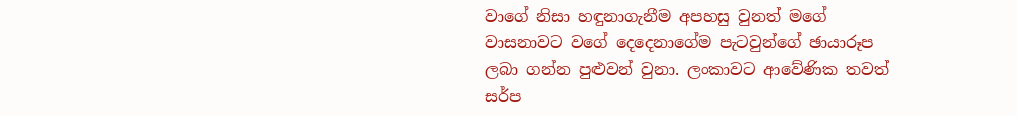වාගේ නිසා හඳුනාගැනීම අපහසු වුනත් මගේ වාසනාවට වගේ දෙදෙනාගේම පැටවුන්ගේ ඡායාරූප ලබා ගන්න පුළුවන් වුනා. ලංකාවට ආවේණික තවත් සර්ප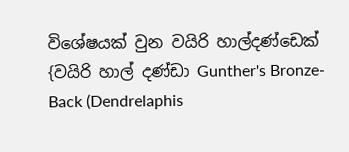විශේෂයක් වුන වයිරි හාල්දණ්ඩෙක් {වයිරි හාල් දණ්ඩා Gunther's Bronze-Back (Dendrelaphis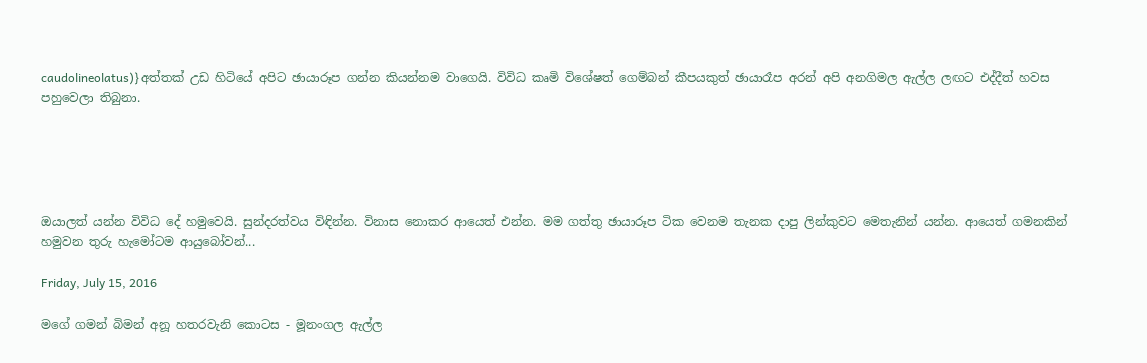caudolineolatus)}අත්තක් උඩ හිටියේ අපිට ඡායාරූප ගන්න කියන්නම වාගෙයි. විවිධ කෘමි විශේෂත් ගෙම්බන් කීපයකුත් ඡායාරෑප අරන් අපි අනගිමල ඇල්ල ලඟට එද්දීත් හවස පහුවෙලා තිබුනා.





ඔයාලත් යන්න විවිධ දේ හමුවෙයි. සුන්දරත්වය විඳින්න. විනාස නොකර ආයෙත් එන්න. මම ගත්තු ඡායාරූප ටික වෙනම තැනක දාපු ලින්කුවට මෙතැනින් යන්න. ආයෙත් ගමනකින් හමුවන තුරු හැමෝටම ආයුබෝවන්...

Friday, July 15, 2016

මගේ ගමන් බිමන් අනූ හතරවැනි කොටස - මූනංගල ඇල්ල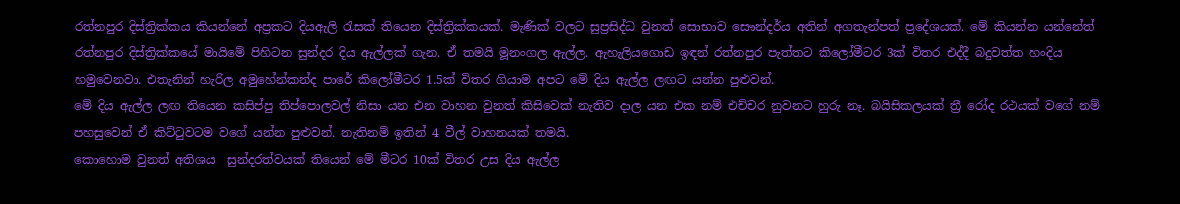රත්නපුර දිස්ත්‍රික්කය කියන්නේ අප්‍රකට දියඇලි රැසක් තියෙන දිස්ත්‍රික්කයක්. මැණික් වලට සුප්‍රසිද්ධ වුනත් සොභාව සෞන්දර්ය අතින් අගතැන්පත් ප්‍රදේශයක්. මේ කියන්න යන්නේත් රත්නපුර දිස්ත්‍රික්‍කයේ මායිමේ පිහිටන සුන්දර දිය ඇල්ලක් ගැන. ඒ තමයි මූනංගල ඇල්ල. ඇහැලියගොඩ ඉඳන් රත්නපුර පැත්තට කිලෝමීටර 3ක් විතර එද්දී බදුවත්ත හංදිය හමුවෙනවා. එතැනින් හැරිල අමුහේන්කන්ද පාරේ කිලෝමීටර 1.5ක් විතර ගියාම අපට මේ දිය ඇල්ල ලඟට යන්න පුළුවන්.
මේ දිය ඇල්ල ලඟ තියෙන කසිප්පු තිප්පොලවල් නිසා යන එන වාහන වුනත් කිසිවෙක් නැතිව දාල යන එක නම් එච්චර නුවනට හුරු නෑ. බයිසිකලයක් ත්‍රී රෝද රථයක් වගේ නම් පහසුවෙන් ඒ කිට්ටුවටම වගේ යන්න පුළුවන්. නැතිනම් ඉතින් 4 වීල් වාහනයක් තමයි.
කොහොම වුනත් අතිශය  සුන්දරත්වයක් තියෙන් මේ මීටර 10ක් විතර උස දිය ඇල්ල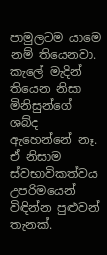පාමුලටම යාමෙ නම් තියෙනවා. කැලේ මැදින් තියෙන නිසා මිනිසුන්ගේ ශබ්ද ඇහෙන්නේ නෑ. ඒ නිසාම ස්වභාවිකත්වය උපරි‍මයෙන් විඳින්න පුළුවන් තැනක්.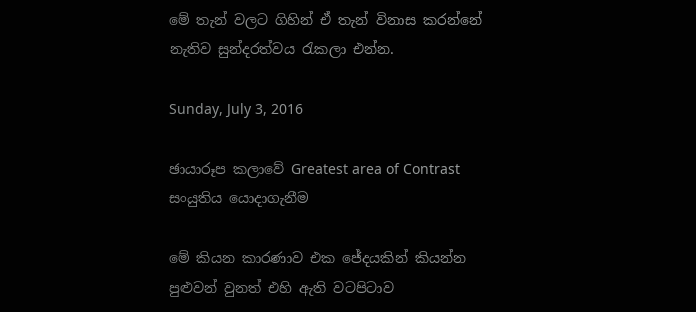මේ තැන් වලට ගිහින් ඒ තැන් විනාස කරන්නේ නැතිව සුන්දරත්වය රැකලා එන්න.

Sunday, July 3, 2016

ඡායාරූප කලාවේ Greatest area of Contrast සංයුතිය යොදාගැනීම

මේ කියන කාරණාව එක ජේදයකින් කියන්න පුළුවන් වුනත් එහි ඇති වටපිටාව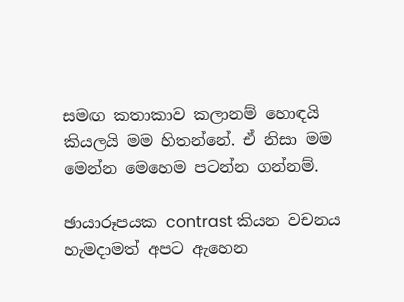සමඟ කතාකාව කලානම් හොඳයි කියලයි මම හිතන්නේ. ඒ නිසා මම මෙන්න මෙහෙම පටන්න ගන්නම්.

ඡායාරූපයක contrast කියන වචනය හැමදාමත් අපට ඇහෙන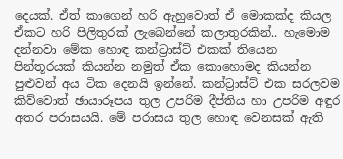දෙයක්. ඒත් කාගෙන් හරි ඇහුවොත් ඒ මොකක්ද කියල ඒකට හරි පිලිතුරක් ලැබෙන්නේ කලාතුරකින්.. හැමොම දන්නවා මේක හොඳ කන්ට්‍රාස්ට් එකක් තියෙන පින්තූරයක් කියන්න නමුත් ඒක කොහොමද කියන්න පුළුවන් අය ටික දෙනයි ඉන්නේ. කන්ට්‍රාස්ට් එක සරලවම කිව්වොත් ඡායාරූපය තුල උපරිම දීප්තිය හා උපරිම අඳුර අතර පරාසයයි. මේ පරාසය තුල හොඳ වෙනසක් ඇති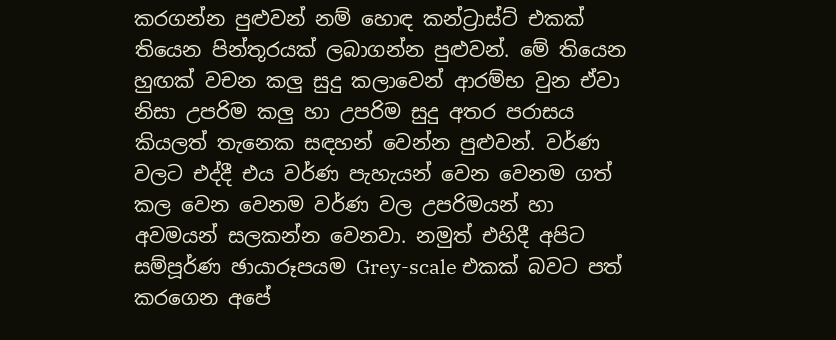කරගන්න පුළුවන් නම් හොඳ කන්ට්‍රාස්ට් එකක් තියෙන පින්තූරයක් ලබාගන්න පුළුවන්. මේ තියෙන හුඟක් වචන කලු සුදු කලාවෙන් ආරම්භ වුන ඒවා නිසා උපරිම කලු හා උපරිම සුදු අතර පරාසය කියලත් තැනෙක සඳහන් වෙන්න පුළුවන්. වර්ණ වලට එද්දී එය වර්ණ පැහැයන් වෙන වෙනම ගත් කල වෙන වෙනම වර්ණ වල උපරිමයන් හා අවමයන් සලකන්න වෙනවා. නමුත් එහිදී අපිට සම්පූර්ණ ඡායාරූපයම Grey-scale එකක් බවට පත් කරගෙන අපේ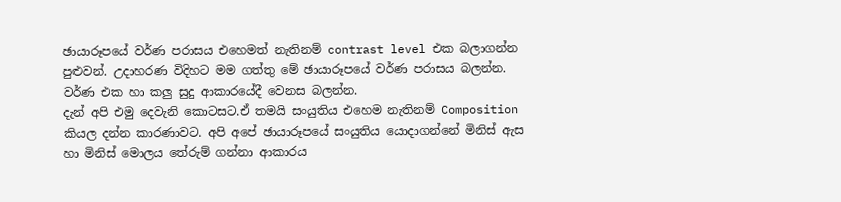ඡායාරූපයේ වර්ණ පරාසය එහෙමත් නැතිනම් contrast level එක බලාගන්න පුළුවන්. උදාහරණ විදිහට මම ගත්තු මේ ඡායාරූපයේ වර්ණ පරාසය බලන්න. වර්ණ එක හා කලු සුදු ආකාරයේදී වෙනස බලන්න.
දැන් අපි එමු දෙවැනි කොටසට.ඒ තමයි සංයුතිය එහෙම නැතිනම් Composition කියල දන්න කාරණාවට. අපි අපේ ඡායාරූපයේ සංයුතිය යොදාගන්නේ මිනිස් ඇස හා මිනිස් මොලය තේරුම් ගන්නා ආකාරය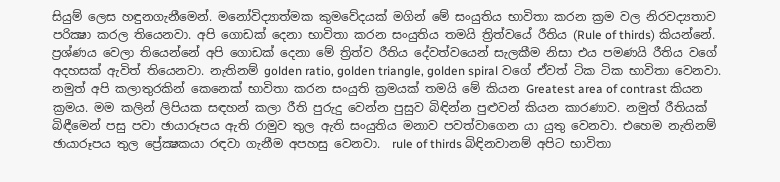සියුම් ලෙස හඳුනගැනීමෙන්. මනෝවිද්‍යාත්මක කුමවේදයක් මගින් මේ සංයුතිය භාවිතා කරන ක්‍රම වල නිරවද්‍යතාව පරික්‍ෂා කරල තියෙනවා. අපි ගොඩක් දෙනා භාවිතා කරන සංයුතිය තමයි ත්‍රිත්වයේ රීතිය (Rule of thirds) කියන්නේ. ප්‍රශ්ණය වෙලා තියෙන්නේ අපි ගොඩක් දෙනා මේ ත්‍රිත්ව රීතිය දේවත්වයෙන් සැලකීම නිසා එය පමණයි රීතිය වගේ අදහසක් ඇවිත් තියෙනවා. නැතිනම් golden ratio, golden triangle, golden spiral වගේ ඒවත් ටික ටික භාවිතා වෙනවා. නමුත් අපි කලාතුරකින්‍ කෙනෙක් භාවිතා කරන සංයුති ක්‍රමයක් තමයි මේ කියන Greatest area of contrast කියන ක්‍රමය. මම කලින් ලිපියක සඳහන් කලා රීති පුරුදු වෙන්න පුසුව බිඳින්න පුළුවන් කියන කාරණාව. නමුත් රීතියක් බිඳීමෙන් පසු පවා ඡායාරූපය ඇති රාමුව තුල ඇති සංයුතිය මනාව පවත්වාගෙන යා යුතු වෙනවා. එහෙම නැතිනම් ඡායාරූපය තුල ප්‍රේක්‍ෂකයා රඳවා ගැනීම අපහසු වෙනවා.  rule of thirds බිඳිනවානම් අපිට භාවිතා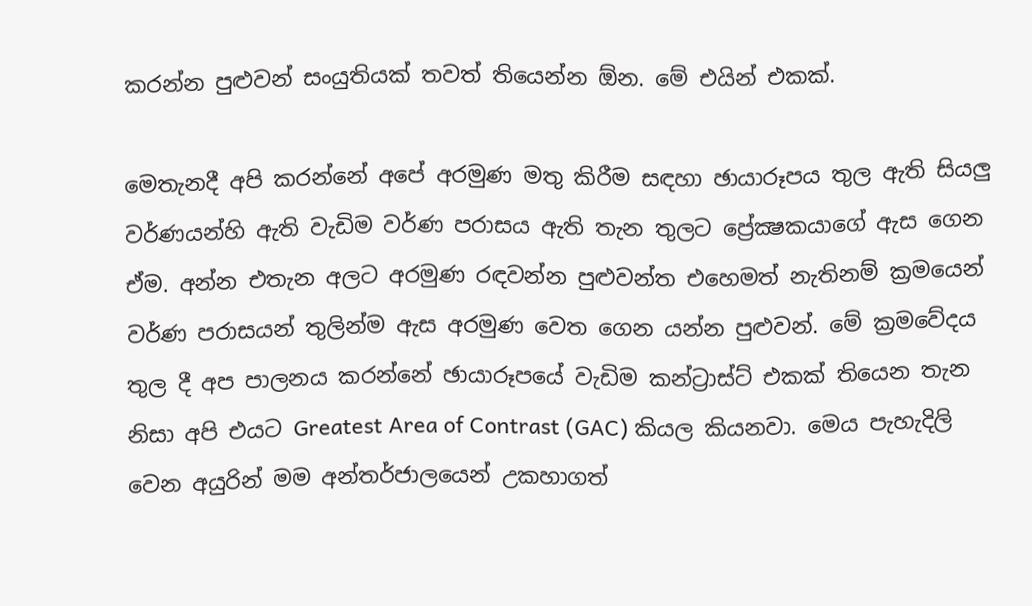කරන්න පුළුවන් සංයුතියක් තවත් තියෙන්න ඕන. මේ එයින් එකක්.

මෙතැනදී අපි කරන්නේ අපේ අරමුණ මතු කිරීම සඳහා ඡායාරූපය තුල ඇති සියලු වර්ණයන්හි ඇති වැඩිම වර්ණ පරාසය ඇති තැන තුලට ප්‍රේක්‍ෂකයාගේ ඇස ගෙන ඒම. අන්න එතැන අලට අරමුණ රඳවන්න පුළුවන්ත එහෙමත් නැතිනම් ක්‍රමයෙන් වර්ණ පරාසයන් තුලින්ම ඇස අරමුණ වෙත ගෙන යන්න පුළුවන්. මේ ක්‍රමවේදය තුල දී අප පාලනය කරන්නේ ඡායාරූපයේ වැඩිම කන්ට්‍රාස්ට් එකක් තියෙන තැන නිසා අපි එයට Greatest Area of Contrast (GAC) කියල කියනවා. මෙය පැහැදිලි වෙන අයුරින් මම අන්තර්ජාලයෙන් උකහාගත්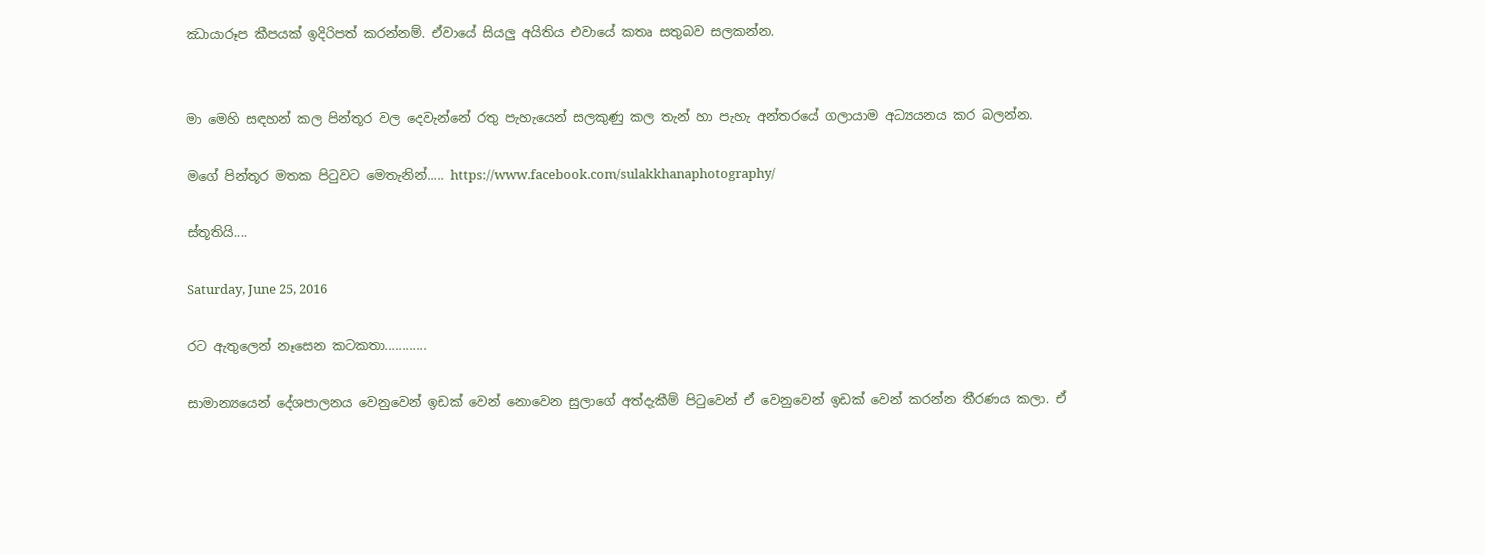ඣායාරූප කීපයක් ඉදිරිපත් කරන්නම්. ඒවායේ සියලු අයිතිය එවායේ කතෘ සතුබව සලකන්න.


මා මෙහි සඳහන් කල පින්තූර වල දෙවැන්නේ රතු පැහැයෙන් සලකුණු කල තැන් හා පැහැ අන්තරයේ ගලායාම අධ්‍යයනය කර බලන්න.

මගේ පින්තූර මතක පිටුවට මෙතැනින්..... https://www.facebook.com/sulakkhanaphotography/

ස්තූතියි....

Saturday, June 25, 2016

රට ඇතුලෙන් නෑසෙන කටකතා............

සාමාන්‍යයෙන් දේශපාලනය වෙනුවෙන් ඉඩක් වෙන් නොවෙන සුලාගේ අත්දැකීම් පිටුවෙන් ඒ වෙනුවෙන් ඉඩක් වෙන් කරන්න තීරණය කලා. ඒ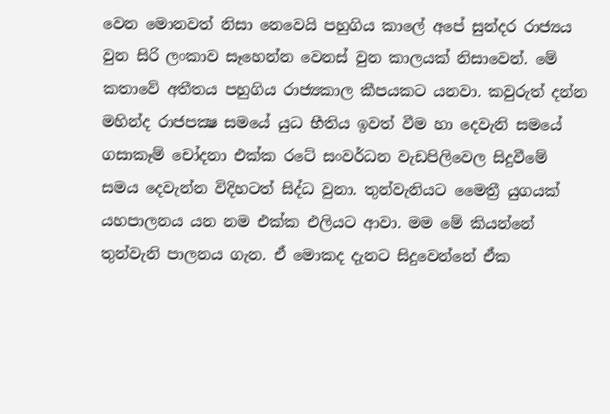වෙන මොනවත් නිසා නෙවෙයි පහුගිය කාලේ අපේ සුන්දර රාජ්‍යය වුන සිරි ලංකාව සෑහෙන්න වෙනස් වුන කාලයක් නිසාවෙන්. මේ කතාවේ අතීතය පහුගිය රාජ්‍යකාල කීපයකට යනවා. කවුරුත් දන්න මහින්ද රාජපක්‍ෂ සමයේ යුධ භීතිය ඉවත් වීම හා දෙවැනි සමයේ ගසාකෑම් චෝදනා එක්ක රටේ සංවර්ධන වැඩපිලිවෙල සිදුවීමේ සමය දෙවැන්න විදිහටත් සිද්ධ වුනා. තුන්වැනියට මෛත්‍රී යුගයක් යහපාලනය යන නම එක්ක එලියට ආවා. මම මේ කියන්නේ තුන්වැනි පාලනය ගැන. ඒ මොකද දැනට සිදුවෙන්නේ ඒක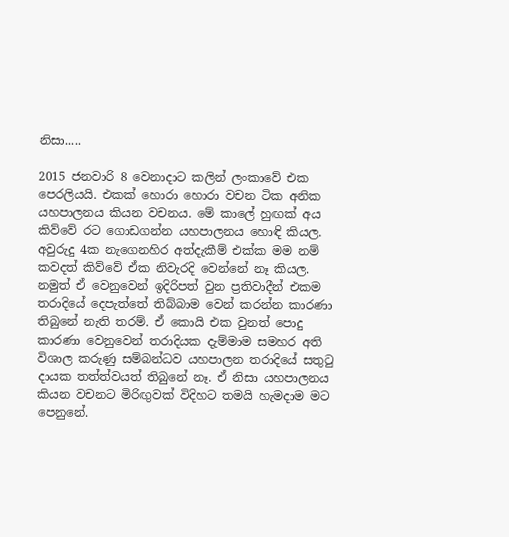නිසා.....

2015 ජනවාරි 8 වෙනාදාට කලින් ලංකාවේ එක පෙරලියයි. එකක් හොරා හොරා වචන ටික අනික යහපාලනය කියන වචනය. මේ කාලේ හුඟක් අය කිව්වේ රට ගොඩගන්න යහපාලනය හොඳි කියල. අවුරුදු 4ක නැගෙනහිර අත්දැකීම් එක්ක මම නම් කවදත් කිව්වේ ඒක නිවැරදි වෙන්නේ නෑ කියල. නමුත් ඒ වෙනුවෙන් ඉදිරිපත් වුන ප්‍රතිවාදීන් එකම තරාදියේ දෙපැත්තේ තිබ්බාම වෙන් කරන්න කාරණා තිබුනේ නැති තරම්. ඒ කොයි එක වුනත් පොදු කාරණා වෙනුවෙන් තරාදියක දැම්මාම සමහර අති විශාල කරුණු සම්බන්ධව යහපාලන තරාදියේ සතුටු දායක තත්ත්වයත් තිබුනේ නෑ. ඒ නිසා යහපාලනය කියන වචනට මිරිඟුවක් විදිහට තමයි හැමදාම මට පෙනුනේ.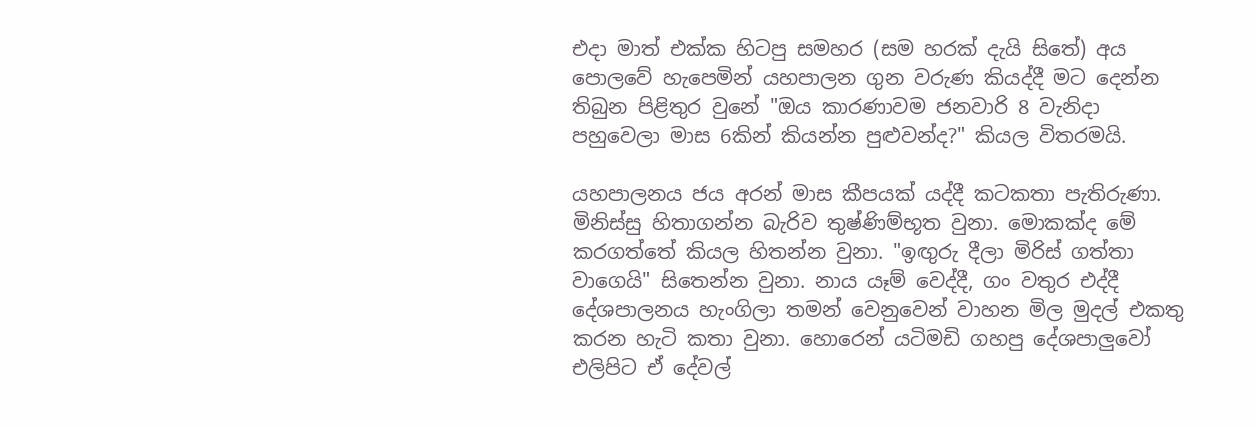එදා මාත් එක්ක හිටපු සමහර (සම හරක් දැයි සිතේ) අය පොලවේ හැපෙමින් යහපාලන ගුන වරුණ කියද්දී මට දෙන්න තිබුන පිළිතුර වුනේ "ඔය කාරණාවම ජනවාරි 8 වැනිදා පහුවෙලා මාස 6කින් කියන්න පුළුවන්ද?" කියල විතරමයි.

යහපාලනය ජය අරන් මාස කීපයක් යද්දී කටකතා පැතිරුණා. මිනිස්සු හිතාගන්න බැරිව තුෂ්ණිම්භූත වුනා. මොකක්ද මේ කරගත්තේ කියල හිතන්න වුනා. "ඉඟුරු දීලා මිරිස් ගත්තා වා‍ගෙයි" සි‍තෙන්න වුනා. නාය යෑම් වෙද්දී, ගං වතුර එද්දී දේශපාලනය හැංගිලා තමන් වෙනුවෙන් වාහන මිල මුදල් එකතු කරන හැටි කතා වුනා. හොරෙන් යටිමඩි ගහපු දේශපාලුවෝ එලිපිට ඒ දේවල්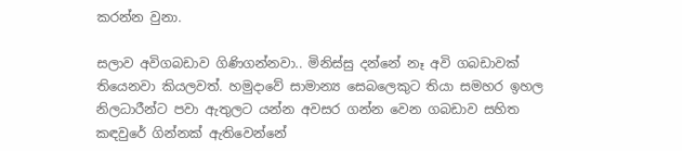කරන්න වුනා.

සලාව අවිගබඩාව ගිණිගන්නවා.. මිනිස්සු දන්නේ නෑ අවි ගබඩාවක් තියෙනවා කියලවත්. හමුදාවේ සාමාන්‍ය සෙබලෙකුට තියා සමහර ඉහල නිලධාරීන්ට පවා ඇතුලට යන්න අවසර ගන්න වෙන ගබඩාව සහිත කඳවුරේ ගින්නක් ඇතිවෙන්නේ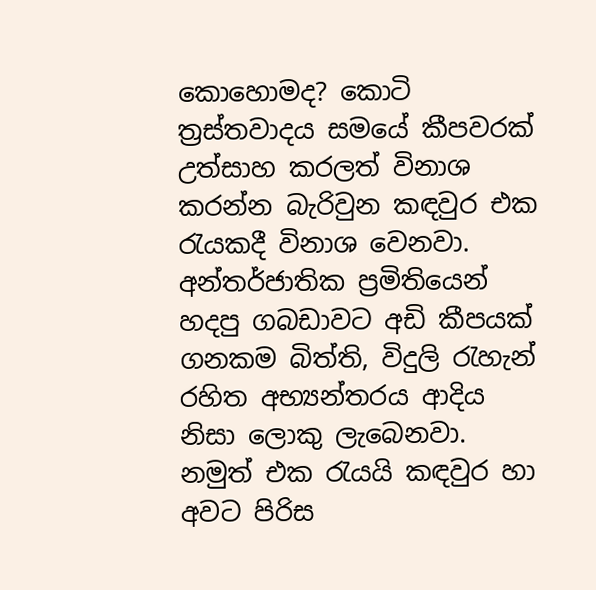කොහොමද? කොටි ත්‍රස්තවාදය සමයේ කීපවරක් උත්සාහ කරලත් විනාශ කරන්න බැරිවුන කඳවුර එක රැයකදී විනාශ වෙනවා. අන්තර්ජාතික ප්‍රමිතියෙන් හදපු ගබඩාවට අඩි කීපයක් ගනකම බිත්ති, විදුලි රැහැන් රහිත අභ්‍යන්තරය ආදිය නිසා ලොකු ලැබෙනවා. නමුත් එක රැයයි කඳවුර හා අවට පිරිස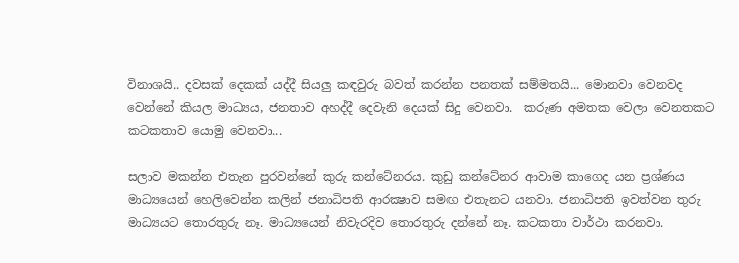විනාශයි.. දවසක් දෙකක් යද්දී සියලු කඳවුරු බවත් කරන්න පනතක් සම්මතයි... මොනවා වෙනවද වෙන්නේ කියල මාධ්‍යය, ජනතාව අහද්දී දෙවැනි දෙයක් සිදු වෙනවා.  කරුණ අමතක වෙලා වෙනතකට කටකතාව යොමු වෙනවා...

සලාව මකන්න එතැන පුරවන්නේ කුරු කන්ටේනරය. කුඩු කන්ටේනර ආවාම කාගෙද යන ප්‍රශ්ණය මාධ්‍යයෙන් හෙලිවෙන්න කලින් ජනාධිපති ආරක්‍ෂාව සමඟ එතැනට යනවා. ජනාධිපති ඉවත්වන තුරු මාධ්‍යයට තොරතුරු නෑ. මාධ්‍යයෙන් නිවැරදිව තොරතුරු දන්නේ නෑ. කටකතා වාර්ථා කරනවා.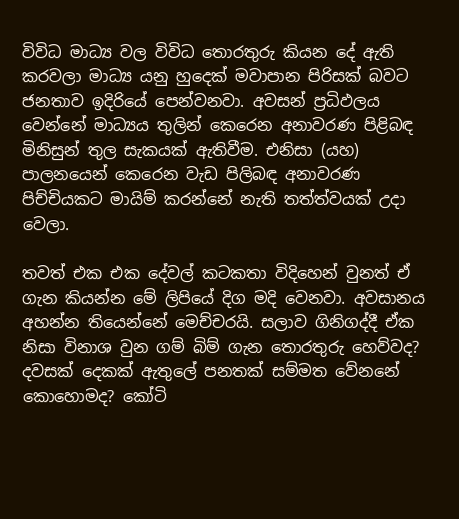විවිධ මාධ්‍ය වල විවිධ තොරතුරු කියන දේ ඇති කරවලා මාධ්‍ය යනු හුදෙක් මවාපාන පිරිසක් බවට ජනතාව ඉදිරි‍යේ පෙන්වනවා. අවසන් ප්‍රධිඵලය වෙන්නේ මාධ්‍යය තුලින් කෙරෙන අනාවරණ පිළිබඳ මිනිසුන් තුල සැකයක් ඇතිවීම. එනිසා (යහ) පාලනයෙන් කෙරෙන වැඩ පිලිබඳ අනාවරණ පිච්චියකට මායිම් කරන්නේ නැති තත්ත්වයක් උදා වෙලා.

තවත් එක එක දේවල් කටකතා විදිහෙන් වුනත් ඒ ගැන කියන්න මේ ලිපියේ දිග මදි වෙනවා. අවසානය අහන්න තියෙන්නේ මෙච්චරයි. සලාව ගිනිගද්දී ඒක නිසා විනාශ වුන ගම් බිම් ගැන තොරතුරු හෙව්වද? දවසක් දෙකක් ඇතුලේ පනතක් සම්මත වේනනේ කොහොමද? කෝටි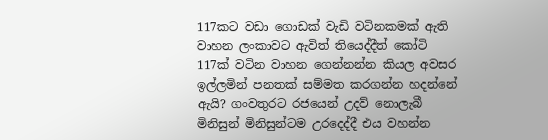117කට වඩා ගොඩක් වැඩි වටිනකමක් ඇති වාහන ලංකාවට ඇවිත් තියෙද්දීත් කෝටි 117ක් වටින වාහන ගෙන්නන්න කියල අවසර ඉල්ලමින් පනතක් සම්මත කරගන්න හදන්නේ ඇයි? ගංවතුරට රජයෙන් උදව් නොලැබී මිනිසුන් මිනිසුන්ටම උරදෙද්දී එය වහන්න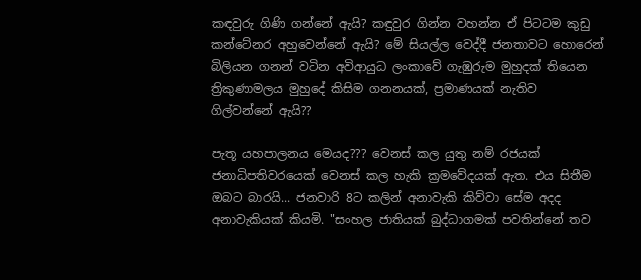කඳවුරු ගිණි ගන්නේ ඇයි? කඳුවුර ගින්න වහන්න ඒ පිටටම කුඩු කන්ටේනර අහුවෙන්නේ ඇයි? මේ සියල්ල වෙද්දී ජනතාවට හොරෙන් බිලියන ගනන් වටින අවිආයුධ ලංකාවේ ගැඹුරුම මුහුදක් තියෙන ත්‍රිකුණාමලය මුහුදේ කිසිම ගනනයක්, ප්‍රමාණයක් නැතිව ගිල්වන්නේ ඇයි??

පැතූ යහපාලනය මෙයද??? වෙනස් කල යුතු නම් රජයක් ජනාධිපතිවරයෙක් වෙනස් කල හැකි ක්‍රමවේදයක් ඇත. එය සිතීම ඔබට බාරයි... ජනවාරි 8ට කලින් අනාවැකි කිව්වා සේම අදද අනාවැකියක් කියමි. "සංහල ජාතියක් බුද්ධාගමක් පවතින්නේ තව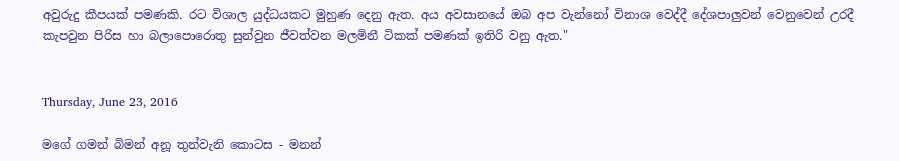අවුරුදු කීපයක් පමණකි. රට විශාල යුද්ධයකට මුහුණ දෙනු ඇත. අය අවසානයේ ඔබ අප වැන්නෝ විනාශ වෙද්දී දේශපාලුවන් වෙනුවෙන් උරදී කැපවුන පිරිස හා බලාපොරොතු සුන්වුන ජීවත්වන මලමිනී ටිකක් පමණක් ඉතිරි වනු ඇත."


Thursday, June 23, 2016

මගේ ගමන් බිමන් අනූ තුන්වැනි කොටස - මනන්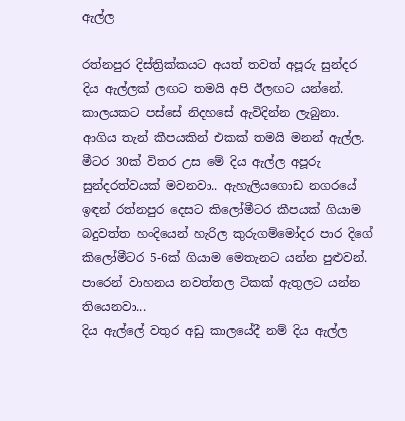ඇල්ල

රත්නපුර දිස්ත්‍රික්කයට අයත් තවත් අපූරු සුන්දර දිය ඇල්ලක් ලඟට තමයි අපි ඊලඟට යන්නේ. කාලයකට පස්සේ නිදහසේ ඇවිදින්න ලැබුනා. ආගිය තැන් කීපයකින් එකක් තමයි මනන් ඇල්ල. මීටර 30ක් විතර උස මේ දිය ඇල්ල අපූරු සුන්දරත්වයක් මවනවා.. ඇහැලියගොඩ නගරයේ ඉඳන් රත්නපුර දෙසට කිලෝමීටර කීපයක් ගියාම බදුවත්ත හංදියෙන් හැරිල කුරුගම්මෝදර පාර දිගේ කි‍ලෝමීටර 5-6ක් ගියාම මෙතැනට යන්න පුළුවන්. පාරෙන් වාහනය නවත්තල ටිකක් ඇතුලට යන්න තියෙනවා...
දිය ඇල්ලේ වතුර අඩු කාලයේදී නම් දිය ඇල්ල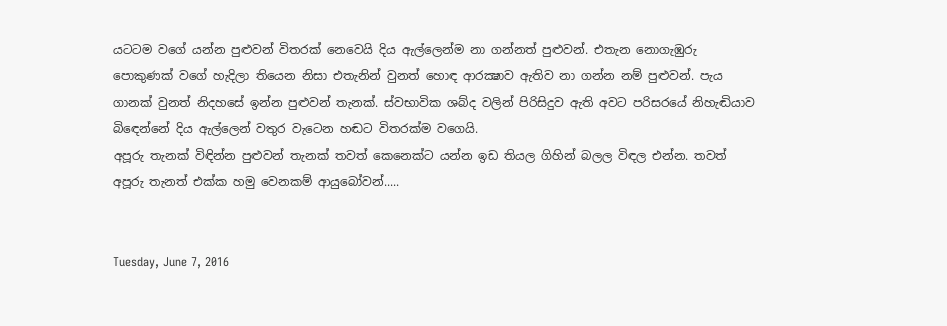යටටම වගේ යන්න පුළුවන් විතරක් නෙවෙයි දිය ඇල්ලෙන්ම නා ගන්නත් පුළුවන්. එතැන නොගැඹුරු පොකුණක් වගේ හැදිලා තියෙන නිසා එතැනින් වුනත් හොඳ ආරක්‍ෂාව ඇතිව නා ගන්න නම් පුළුවන්. පැය ගානක් වුනත් නිදහසේ ඉන්න පුළුවන් තැනක්. ස්වභාවික ශබ්ද වලින් පිරිසිදුව ඇති අවට පරිසරයේ නිහැඬියාව බි‍ඳෙන්නේ දිය ඇල්ලෙන් වතුර වැටෙන හඬට විතරක්ම වගෙයි.
අපූරු තැනක් විඳින්න පුළුවන් තැනක් තවත් කෙනෙක්ට යන්න ඉඩ තියල ගිහින් බලල විඳල එන්න. තවත් අපූරු තැනත් එක්ක හමු වෙනකම් ආයුබෝවන්.....


Tuesday, June 7, 2016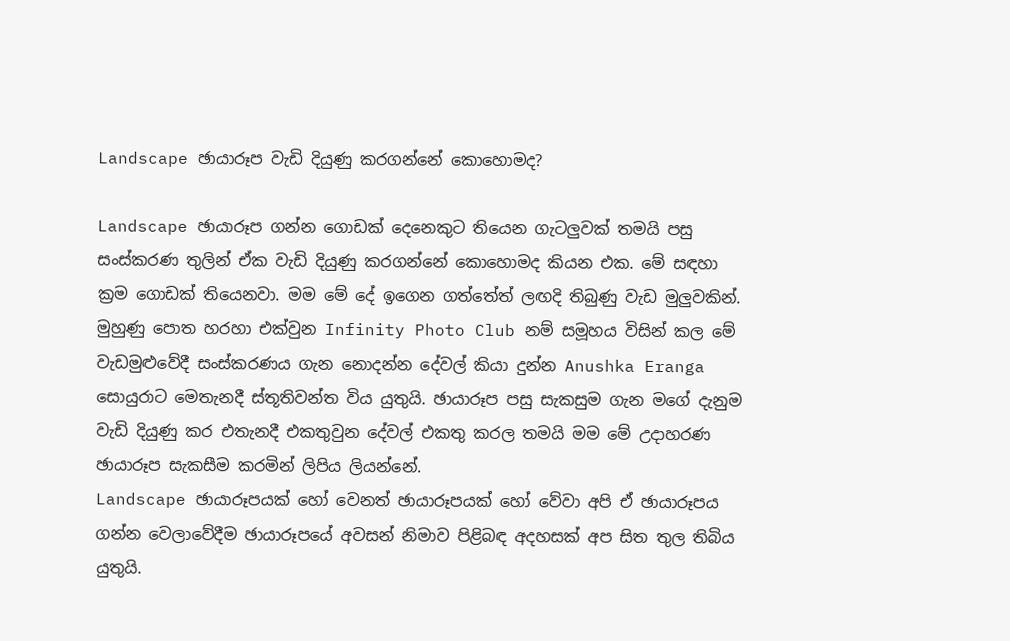Landscape ඡායාරූප වැඩි දියුණු කරගන්නේ කොහොමද?

Landscape ඡායාරූප ගන්න ගොඩක් දෙනෙකුට තියෙන ගැටලුවක් තමයි පසු සංස්කරණ තුලින් ඒක වැඩි දියුණු කරගන්නේ කොහොමද කියන එක. මේ සඳහා ක්‍රම ගොඩක් තියෙනවා. මම මේ දේ ඉගෙන ගත්තේත් ලඟදි තිබුණු වැඩ මුලුවකින්. මුහුණු පොත හරහා එක්වුන Infinity Photo Club නම් සමූහය විසින් කල මේ වැඩමුළුවේදී සංස්කරණය ගැන නොදන්න දේවල් කියා දුන්න Anushka Eranga සොයුරාට මෙතැනදී ස්තූතිවන්ත විය යුතුයි. ඡායාරූප පසු සැකසුම ගැන මගේ දැනුම වැඩි දියුණු කර එතැනදී එකතුවුන දේවල් එකතු කරල තමයි මම මේ උදාහරණ ඡායාරූප සැකසීම කරමින් ලිපිය ලියන්නේ.
Landscape ඡායාරූපයක් හෝ වෙනත් ඡායාරූපයක් හෝ වේවා අපි ඒ ඡායාරූපය ගන්න වෙලාවේදීම ඡායාරූපයේ අවසන් නිමාව පිළිබඳ අදහසක් අප සිත තුල තිබිය යුතුයි.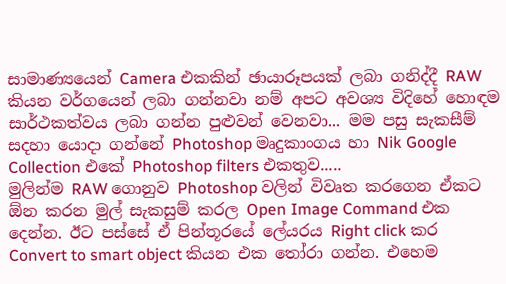සාමාණ්‍යයෙන් Camera එකකින් ඡායාරූපයක් ලබා ගනිද්දී RAW කියන වර්ගයෙන් ලබා ගන්නවා නම් අපට අවශ්‍ය විදිහේ හොඳම සාර්ථකත්වය ලබා ගන්න පුළුවන් වෙනවා... මම පසු සැකසීම් සදහා යොදා ගන්නේ Photoshop මෘදුකාංගය හා Nik Google Collection එකේ Photoshop filters එකතුව.....
මුලින්ම RAW ගොනුව Photoshop වලින් විවෘත කරගෙන ඒකට ඕන කරන මුල් සැකසුම් කරල Open Image Command එක දෙන්න. ඊට පස්සේ ඒ පින්තූරයේ ලේයරය Right click කර Convert to smart object කියන එක තෝරා ගන්න. එහෙම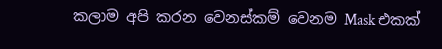කලාම අපි කරන වෙනස්කම් වෙනම Mask එකක්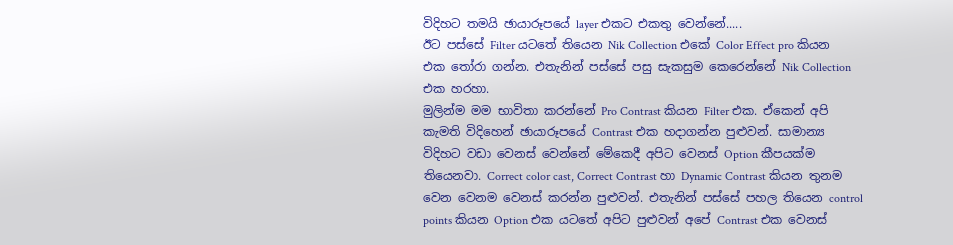විදිහට තමයි ඡායාරූපයේ layer එකට එකතු වෙන්නේ.....
ඊට පස්සේ Filter යටතේ තියෙන Nik Collection එකේ Color Effect pro කියන එක තෝරා ගන්න. එතැනින් පස්සේ පසු සැකසුම කෙරෙන්නේ Nik Collection එක හරහා.
මුලින්ම මම භාවිතා කරන්නේ Pro Contrast කියන Filter එක. ඒකෙන් අපි කැමති විදිහෙන් ඡායාරූපයේ Contrast එක හදාගන්න පුළුවන්. සාමාන්‍ය විදිහට වඩා වෙනස් වෙන්නේ මේකෙදී අපිට වෙනස් Option කීපයක්ම තියෙනවා. Correct color cast, Correct Contrast හා Dynamic Contrast කියන තුනම වෙන වෙනම වෙනස් කරන්න පුළුවන්. එතැනින් පස්සේ පහල තියෙන control points කියන Option එක යටතේ අපිට පුළුවන් අපේ Contrast එක වෙනස්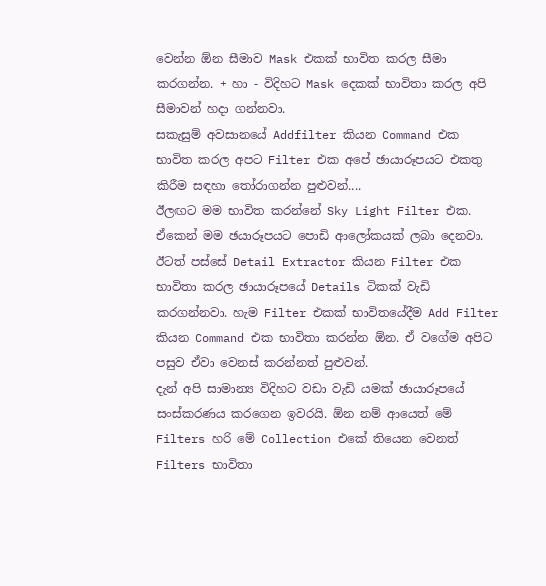වෙන්න ඕන සීමාව Mask එකක් භාවිත කරල සීමා කරගන්න. + හා - විදිහට Mask දෙකක් භාවිතා කරල අපි සීමාවන් හදා ගන්නවා.
සකැසුම් අවසානයේ Addfilter කියන Command එක භාවිත කරල අපට Filter එක අපේ ඡායාරූපයට එකතු කිරීම සඳහා තෝරාගන්න පුළුවන්....
ඊලඟට මම භාවිත කරන්නේ Sky Light Filter එක. ඒකෙන් මම ඡයාරූපයට පොඩි ආලෝකයක් ලබා දෙනවා. ඊටත් පස්සේ Detail Extractor කියන Filter එක භාවිතා කරල ඡායාරූපයේ Details ටිකක් වැඩි කරගන්නවා. හැම Filter එකක් භාවිතයේදීම Add Filter කියන Command එක භාවිතා කරන්න ඕන. ඒ වගේම අපිට පසුව ඒවා වෙනස් කරන්නත් පුළුවන්.
දැන් අපි සාමාන්‍ය විදිහට වඩා වැඩි යමක් ඡායාරූපයේ සංස්කරණය කරගෙන ඉවරයි. ඕන නම් ආයෙත් මේ Filters හරි මේ Collection එකේ තියෙන වෙනත් Filters භාවිතා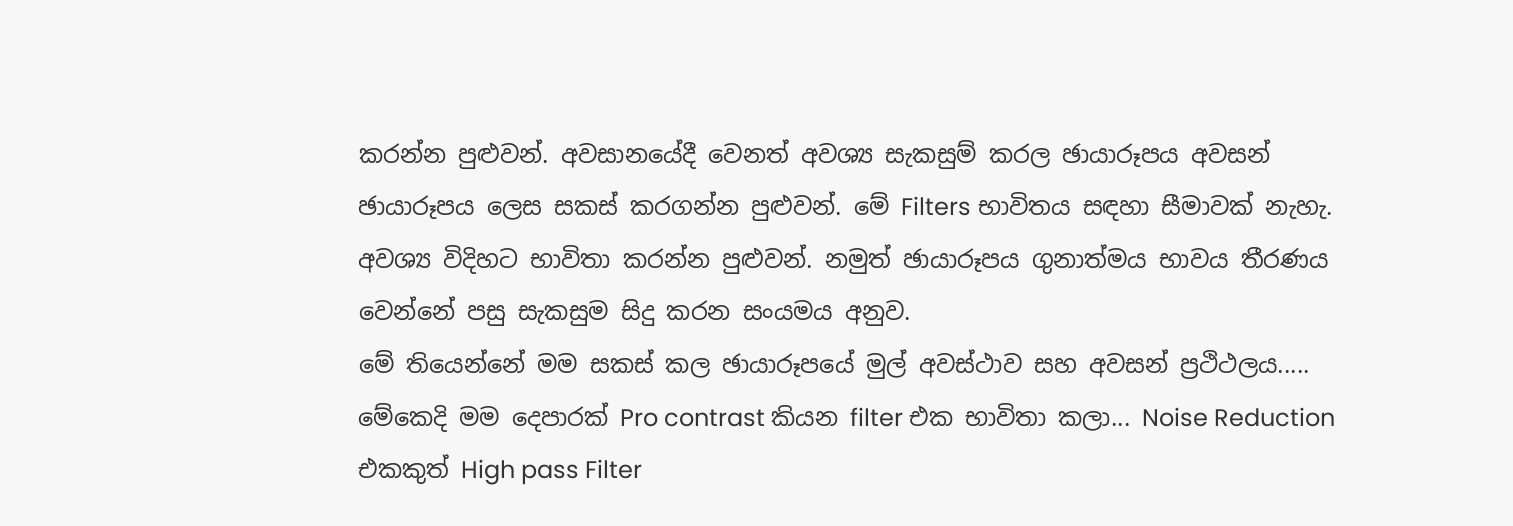කරන්න පුළුවන්. අවසානයේදී වෙනත් අවශ්‍ය සැකසුම් කරල ඡායාරූපය අවසන් ඡායාරූපය ලෙස සකස් කරගන්න පුළුවන්. මේ Filters භාවිතය සඳහා සීමාවක් නැහැ. අවශ්‍ය විදිහට භාවිතා කරන්න පුළුවන්. නමුත් ඡායාරූපය ගුනාත්මය භාවය තීරණය වෙන්නේ පසු සැකසුම සිදු කරන සංයමය අනුව.
මේ තියෙන්නේ මම සකස් කල ඡායාරූපයේ මුල් අවස්ථාව සහ අවසන් ප්‍රථිථලය..... මේකෙදි මම දෙපාරක් Pro contrast කියන filter එක භාවිතා කලා... Noise Reduction එකකුත් High pass Filter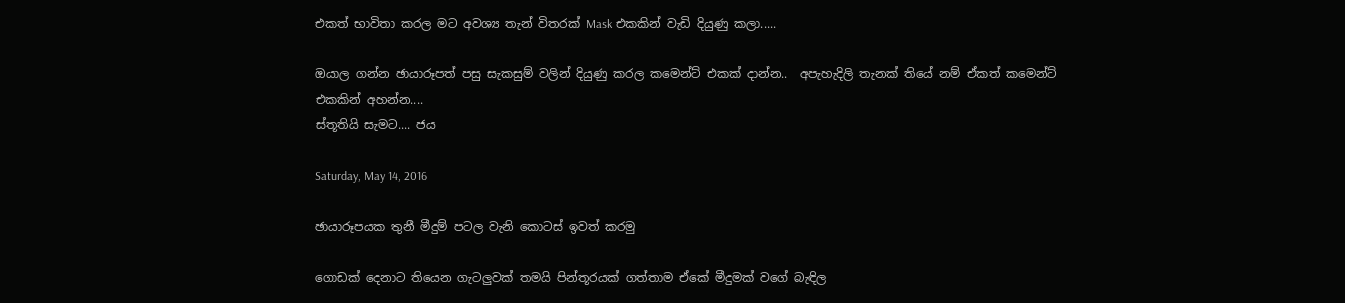එකත් භාවිතා කරල මට අවශ්‍ය තැන් විතරක් Mask එකකින් වැඩි දියුණු කලා.....

ඔයාල ගන්න ඡායාරූපත් පසු සැකසුම් වලින් දියුණු කරල කමෙන්‍ට් එකක් දාන්න..  අපැහැදිලි තැනක් තියේ නම් ඒකත් කමෙන්ට් එකකින් අහන්න....
ස්තූතියි සැමට.... ජය

Saturday, May 14, 2016

ඡායාරූපයක තුනී මීදුම් පටල වැනි කොටස් ඉවත් කරමු

ගොඩක් දෙනාට තියෙන ගැටලුවක් තමයි පින්තූරයක් ගත්තාම ඒකේ මීදුමක් වගේ බැඳිල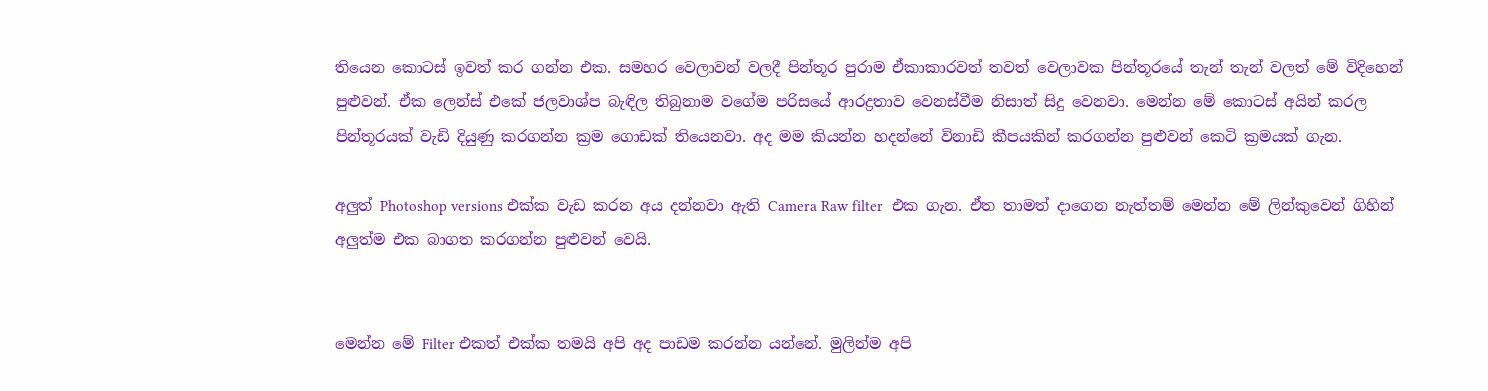තියෙන කොටස් ඉවත් කර ගන්න එක. සමහර වෙලාවන් වලදී පින්තූර පුරාම ඒකාකාරවත් තවත් වෙලාවක පින්තූරයේ තැන් තැන් වලත් මේ විදිහෙන් පුළුවන්. ඒක ලෙන්ස් එකේ ජලවාශ්ප බැඳිල තිබුනාම වගේම පරිසයේ ආරද්‍රතාව වෙනස්වීම නිසාත් සිදු වෙනවා. මෙන්න මේ කොටස් අයින් කරල පින්තූරයක් වැඩි දියුණු කරගන්න ක්‍රම ගොඩක් තියෙනවා. අද මම කියන්න හදන්නේ විනාඩි කීපයකින් කරගන්න පුළුවන් කෙටි ක්‍රමයක් ගැන.

අලුත් Photoshop versions එක්ක වැඩ කරන අය දන්නවා ඇති Camera Raw filter  එක ගැන. ඒත තාමත් දාගෙන නැත්තම් මෙන්න මේ ලින්කුවෙන් ගිහින් අලුත්ම එක බාගත කරගන්න පුළුවන් වෙයි.


මෙන්න මේ Filter එකත් එක්ක තමයි අපි අද පාඩම කරන්න යන්නේ. මුලින්ම අපි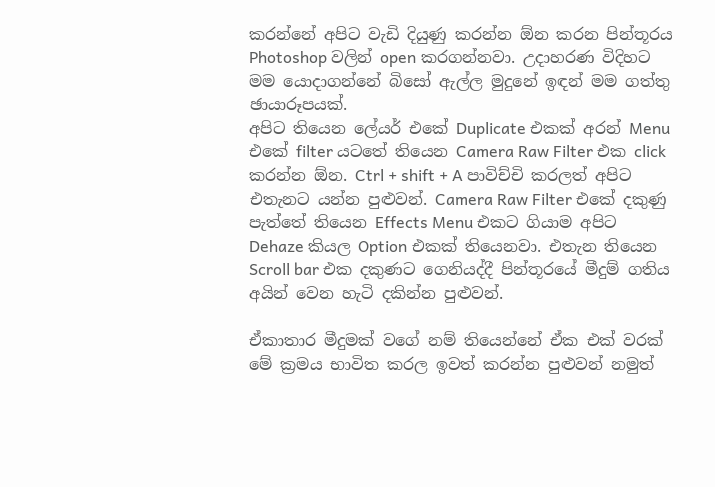කරන්නේ අපිට ‍වැඩි දියුණු කරන්න ඕන කරන පින්තූරය Photoshop වලින් open කරගන්නවා. උදාහරණ විදිහට මම යොදාගන්නේ බිසෝ ඇල්ල මුදුනේ ඉඳන් මම ගත්තු ඡායාරූපයක්.
අපිට තියෙන ලේයර් එකේ Duplicate එකක් අරන් Menu එකේ filter යටතේ තියෙන Camera Raw Filter එක click කරන්න ඕන. Ctrl + shift + A පාවිච්චි කරලත් අපිට එතැනට යන්න පුළුවන්. Camera Raw Filter එකේ දකුණු පැත්තේ තියෙන Effects Menu එකට ගියාම අපිට Dehaze කියල Option එකක් තියෙනවා. එතැන තියෙන Scroll bar එක දකුණට ගෙනියද්දී පින්තූරයේ මීදුම් ගතිය අයින් වෙන හැටි දකින්න පුළුවන්.

ඒකාතාර මීදුමක් වගේ නම් තියෙන්නේ ඒක ‍එක් වරක් මේ ක්‍රමය භාවිත කරල ඉවත් කරන්න පුළුවන් නමුත්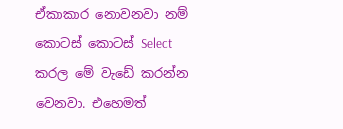ඒකාකාර නොවනවා නම් කොටස් කොටස් Select කරල මේ වැඩේ කරන්න වෙනවා. එ‍හෙමත්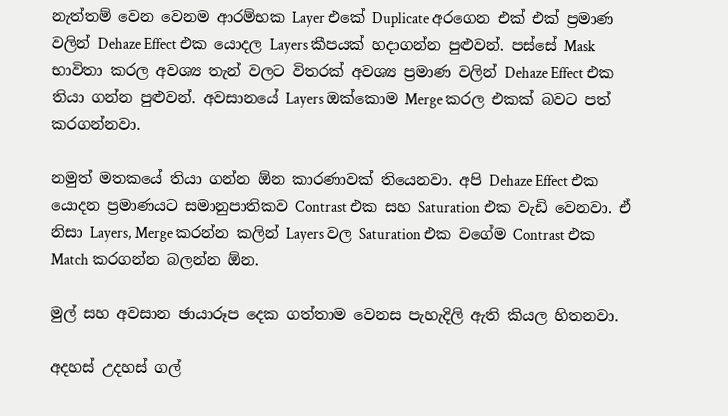නැත්තම් වෙන වෙනම ආරම්භක Layer එකේ Duplicate අරගෙන එක් එක් ප්‍රමාණ වලින් Dehaze Effect එක යොදල Layers කීපයක් හදාගන්න පුළුවන්. පස්සේ Mask භාවිතා කරල අවශ්‍ය තැන් වලට විතරක් අවශ්‍ය ප්‍රමාණ වලින් Dehaze Effect එක තියා ගන්න පුළුවන්. අවසානයේ Layers ඔක්කොම Merge කරල එකක් බවට පත් කරගන්නවා.

නමුත් මතකයේ තියා ගන්න ඕන කාරණාවක් තියෙනවා. අපි Dehaze Effect එක යොදන ප්‍රමාණයට සමානුපාතිකව Contrast එක සහ Saturation එක වැඩි වෙනවා. ඒ නිසා Layers, Merge කරන්න කලින් Layers වල Saturation එක වගේම Contrast එක Match කරගන්න බලන්න ඕන.

මුල් සහ අවසාන ඡායාරූප දෙක ගත්තාම වෙනස පැහැදිලි ඇති කියල හිතනවා.

අදහස් උදහස් ගල්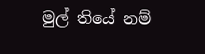මුල් තියේ නම්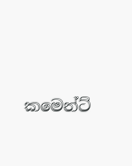කමෙන්ට්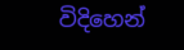විදිහෙන්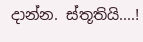දාන්න. ස්තූතියි....!